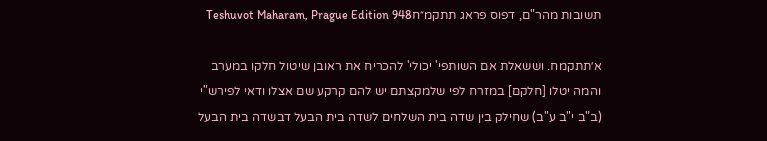תשובות מהר"ם, דפוס פראג תתקמ״חTeshuvot Maharam, Prague Edition 948

א׳תתקמח. וששאלת אם השותפי' יכולי' להכריח את ראובן שיטול חלקו במערב והמה יטלו [חלקם] במזרח לפי שלמקצתם יש להם קרקע שם אצלו ודאי לפירש"י (ב"ב י"ב ע"ב) שחילק בין שדה בית השלחים לשדה בית הבעל דבשדה בית הבעל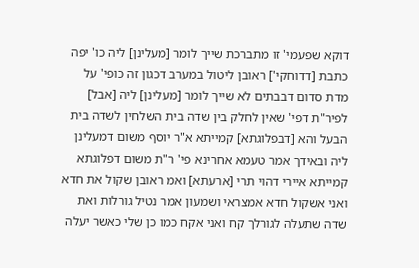דוקא שפעמי' זו מתברכת שייך לומר [מעלינן] ליה כו' יפה כתבת [דדוחקי'] ראובן ליטול במערב דכגון זה כופי' על מדת סדום דבבתים לא שייך לומר [מעלינן] ליה [אבל] לפיר"ת דפי' שאין לחלק בין שדה בית השלחין לשדה בית הבעל והא [דבפלוגתא] קמייתא א"ר יוסף משום דמעלינן ליה ובאידך אמר טעמא אחרינא פי' ר"ת משום דפלוגתא קמייתא איירי דהוי תרי [ארעתא] ואמ ראובן שקול את חדא ואני אשקול חדא אמצראי ושמעון אמר נטיל גורלות ואת שדה שתעלה לגורלך קח ואני אקח כמו כן שלי כאשר יעלה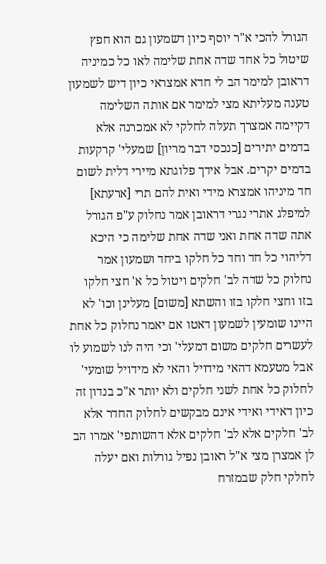הגורל להכי א"ר יוסף כיון דשמעון גם הוא חפץ שיטול כל אחד שדה אחת שלימה לאו כל כמיניה דראובן למימר הב לי חדא אמצראי כיון דיש לשמעון טענה מעליתא מצי למימר אם אותה השלימה דקיימה אמצרך תעלה לחלקי לא אמכרנה אלא בדמים יתירים [כנכסי דבר מריון] שמעלי' קרקעות בדמים יקרים. אבל אידך פלוגתא מיירי דלית לשום חד מיניהו אמצרא מידי ואית להם תרי [ארעתא] למיפלג אתרי נגרי דראובן אמר נחלוק ע"פ הגורל אתה שדה אחת ואני שדה אחת שלימה כי היכא דליהוי כל חד וחד כל חלקו ביחד ושמעון אמר נחלוק כל שדה לב' חלקים ויטול כל א' חצי חלקו בזו וחצי חלקו בזו והשתא [משום] מעלינן וכו' לא היינו שומעין לשמעון דאטו אם יאמר נחלוק כל אחת לעשרים חלקים משום דמעלי' וכי היה לנו לשמוע לו אבל מטעמא דהאי מידויל והאי לא מידויל שומעי' לחלוק כל אחת לשני חלקים ולא יותר א"כ בנדון זה כיון דאידי ואידי אינם מבקשים לחלוק החדר אלא לב' חלקים אלא לב' חלקים אלא דהשותפי' אמרו הב לן אמצרן מצי א"ל ראובן נפיל גורלות ואם יעלה לחלקי חלק שבמזרח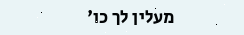מעלין לך כו'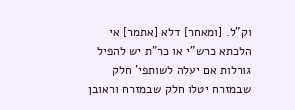וק"ל. [ומאחר] דלא [אתמר] אי הלכתא כרש"י או כר"ת יש להפיל גורלות אם יעלה לשותפי' חלק שבמזרח יטלו חלק שבמזרח וראובן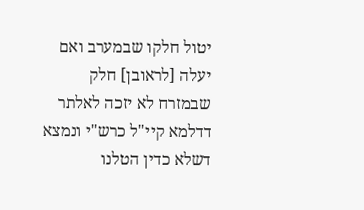יטול חלקו שבמערב ואם יעלה [לראובן] חלק שבמזרח לא יזכה לאלתר דדלמא קיי"ל כרש"י ונמצא דשלא כדין הטלנו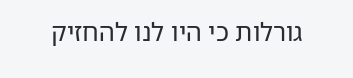גורלות כי היו לנו להחזיק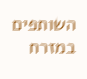השותפים במזרח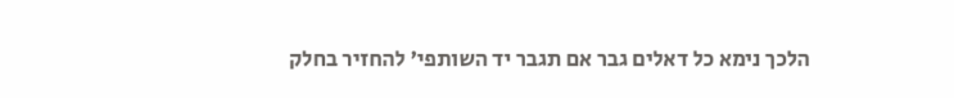הלכך נימא כל דאלים גבר אם תגבר יד השותפי' להחזיר בחלק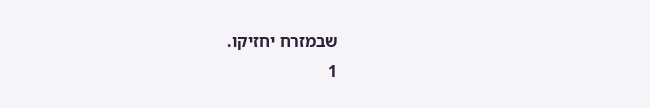שבמזרח יחזיקו.
1